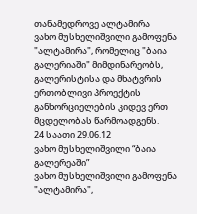თანამედროვე ალტამირა
ვახო მუსხელიშვილი გამოფენა "ალტამირა", რომელიც "ბაია გალერიაში" მიმდინარეობს, გალერისტისა და მხატვრის ერთობლივი პროექტის განხორციელების კიდევ ერთ მცდელობას წარმოადგენს.
24 საათი 29.06.12
ვახო მუსხელიშვილი “ბაია გალერეაში”
ვახო მუსხელიშვილი გამოფენა "ალტამირა",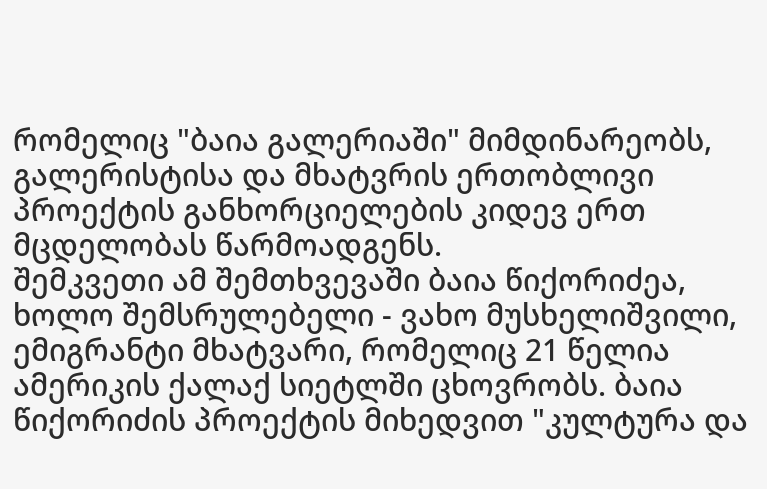რომელიც "ბაია გალერიაში" მიმდინარეობს, გალერისტისა და მხატვრის ერთობლივი პროექტის განხორციელების კიდევ ერთ მცდელობას წარმოადგენს.
შემკვეთი ამ შემთხვევაში ბაია წიქორიძეა, ხოლო შემსრულებელი - ვახო მუსხელიშვილი, ემიგრანტი მხატვარი, რომელიც 21 წელია ამერიკის ქალაქ სიეტლში ცხოვრობს. ბაია წიქორიძის პროექტის მიხედვით "კულტურა და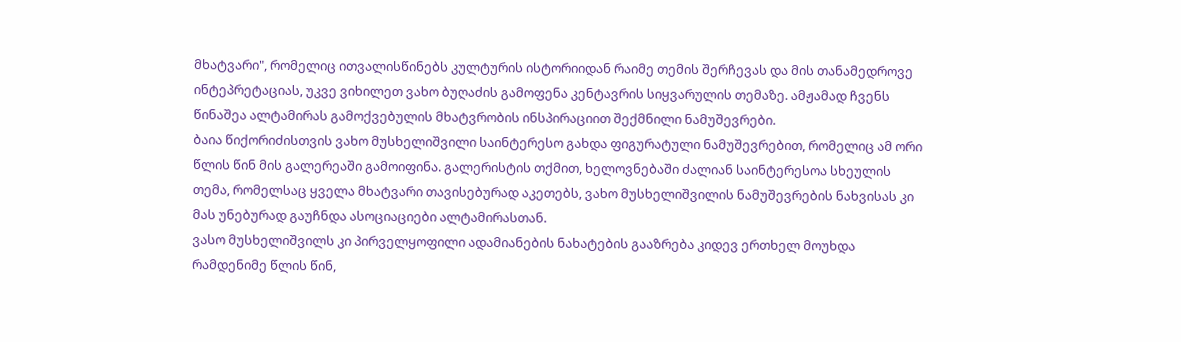მხატვარი", რომელიც ითვალისწინებს კულტურის ისტორიიდან რაიმე თემის შერჩევას და მის თანამედროვე ინტეპრეტაციას, უკვე ვიხილეთ ვახო ბუღაძის გამოფენა კენტავრის სიყვარულის თემაზე. ამჟამად ჩვენს წინაშეა ალტამირას გამოქვებულის მხატვრობის ინსპირაციით შექმნილი ნამუშევრები.
ბაია წიქორიძისთვის ვახო მუსხელიშვილი საინტერესო გახდა ფიგურატული ნამუშევრებით, რომელიც ამ ორი წლის წინ მის გალერეაში გამოიფინა. გალერისტის თქმით, ხელოვნებაში ძალიან საინტერესოა სხეულის თემა, რომელსაც ყველა მხატვარი თავისებურად აკეთებს, ვახო მუსხელიშვილის ნამუშევრების ნახვისას კი მას უნებურად გაუჩნდა ასოციაციები ალტამირასთან.
ვასო მუსხელიშვილს კი პირველყოფილი ადამიანების ნახატების გააზრება კიდევ ერთხელ მოუხდა რამდენიმე წლის წინ,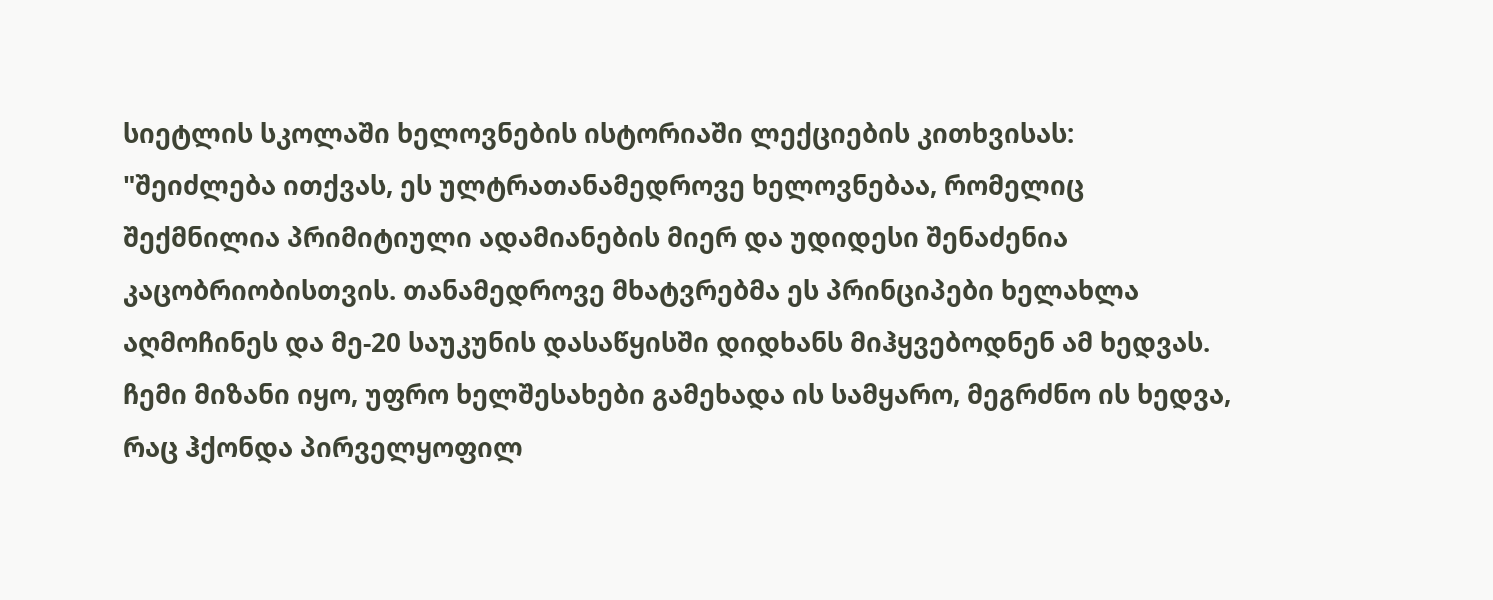სიეტლის სკოლაში ხელოვნების ისტორიაში ლექციების კითხვისას: "შეიძლება ითქვას, ეს ულტრათანამედროვე ხელოვნებაა, რომელიც შექმნილია პრიმიტიული ადამიანების მიერ და უდიდესი შენაძენია კაცობრიობისთვის. თანამედროვე მხატვრებმა ეს პრინციპები ხელახლა აღმოჩინეს და მე-20 საუკუნის დასაწყისში დიდხანს მიჰყვებოდნენ ამ ხედვას. ჩემი მიზანი იყო, უფრო ხელშესახები გამეხადა ის სამყარო, მეგრძნო ის ხედვა, რაც ჰქონდა პირველყოფილ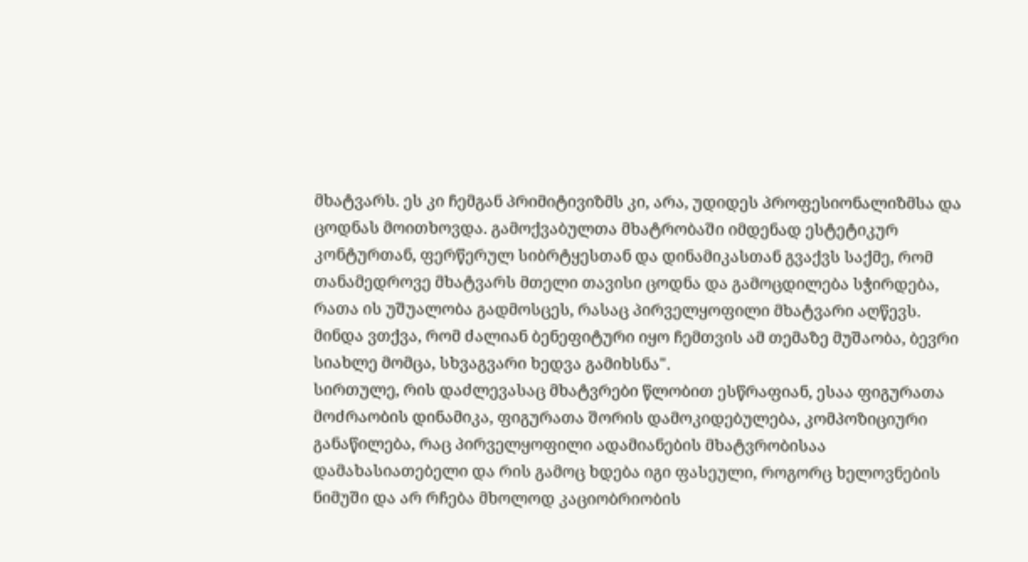მხატვარს. ეს კი ჩემგან პრიმიტივიზმს კი, არა, უდიდეს პროფესიონალიზმსა და ცოდნას მოითხოვდა. გამოქვაბულთა მხატრობაში იმდენად ესტეტიკურ კონტურთან, ფერწერულ სიბრტყესთან და დინამიკასთან გვაქვს საქმე, რომ თანამედროვე მხატვარს მთელი თავისი ცოდნა და გამოცდილება სჭირდება, რათა ის უშუალობა გადმოსცეს, რასაც პირველყოფილი მხატვარი აღწევს. მინდა ვთქვა, რომ ძალიან ბენეფიტური იყო ჩემთვის ამ თემაზე მუშაობა, ბევრი სიახლე მომცა, სხვაგვარი ხედვა გამიხსნა".
სირთულე, რის დაძლევასაც მხატვრები წლობით ესწრაფიან, ესაა ფიგურათა მოძრაობის დინამიკა, ფიგურათა შორის დამოკიდებულება, კომპოზიციური განაწილება, რაც პირველყოფილი ადამიანების მხატვრობისაა დამახასიათებელი და რის გამოც ხდება იგი ფასეული, როგორც ხელოვნების ნიმუში და არ რჩება მხოლოდ კაციობრიობის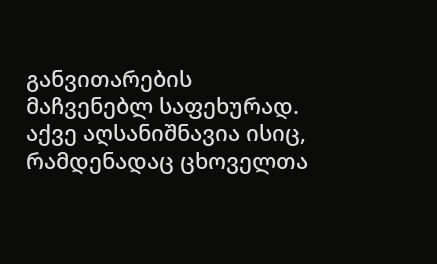განვითარების მაჩვენებლ საფეხურად. აქვე აღსანიშნავია ისიც, რამდენადაც ცხოველთა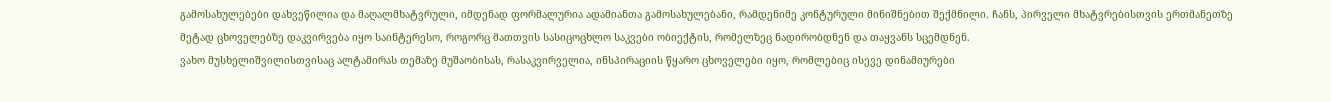გამოსახულებები დახვეწილია და მაღალმხატვრული, იმდენად ფორმალურია ადამიანთა გამოსახულებანი, რამდენიმე კონტურული მინიშნებით შექმნილი. ჩანს, პირველი მხატვრებისთვის ერთმანეთზე მეტად ცხოველებზე დაკვირვება იყო საინტერესო, როგორც მათთვის სასიცოცხლო საკვები ობიექტის, რომელზეც ნადირობდნენ და თაყვანს სცემდნენ.
ვახო მუსხელიშვილისთვისაც ალტამირას თემაზე მუშაობისას, რასაკვირველია, ინსპირაციის წყარო ცხოველები იყო, რომლებიც ისევე დინამიურები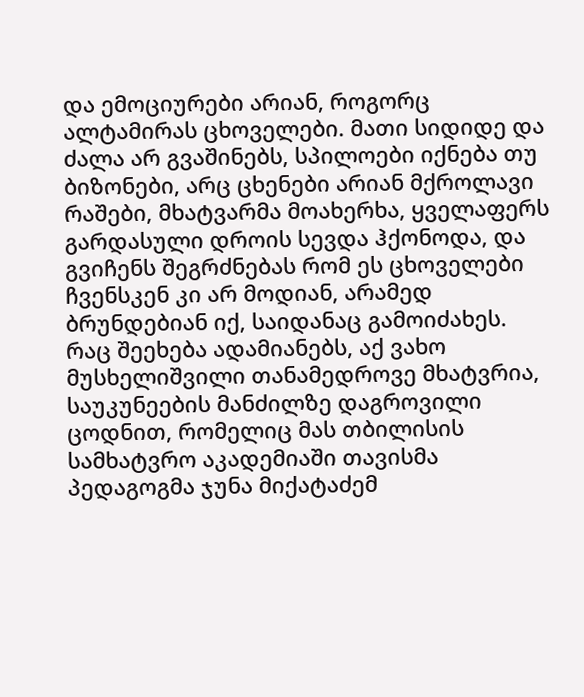და ემოციურები არიან, როგორც ალტამირას ცხოველები. მათი სიდიდე და ძალა არ გვაშინებს, სპილოები იქნება თუ ბიზონები, არც ცხენები არიან მქროლავი რაშები, მხატვარმა მოახერხა, ყველაფერს გარდასული დროის სევდა ჰქონოდა, და გვიჩენს შეგრძნებას რომ ეს ცხოველები ჩვენსკენ კი არ მოდიან, არამედ ბრუნდებიან იქ, საიდანაც გამოიძახეს. რაც შეეხება ადამიანებს, აქ ვახო მუსხელიშვილი თანამედროვე მხატვრია, საუკუნეების მანძილზე დაგროვილი ცოდნით, რომელიც მას თბილისის სამხატვრო აკადემიაში თავისმა პედაგოგმა ჯუნა მიქატაძემ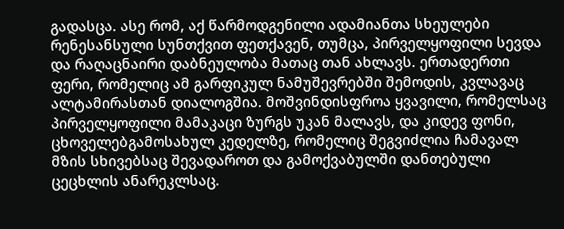გადასცა. ასე რომ, აქ წარმოდგენილი ადამიანთა სხეულები რენესანსული სუნთქვით ფეთქავენ, თუმცა, პირველყოფილი სევდა და რაღაცნაირი დაბნეულობა მათაც თან ახლავს. ერთადერთი ფერი, რომელიც ამ გარფიკულ ნამუშევრებში შემოდის, კვლავაც ალტამირასთან დიალოგშია. მოშვინდისფროა ყვავილი, რომელსაც პირველყოფილი მამაკაცი ზურგს უკან მალავს, და კიდევ ფონი, ცხოველებგამოსახულ კედელზე, რომელიც შეგვიძლია ჩამავალ მზის სხივებსაც შევადაროთ და გამოქვაბულში დანთებული ცეცხლის ანარეკლსაც.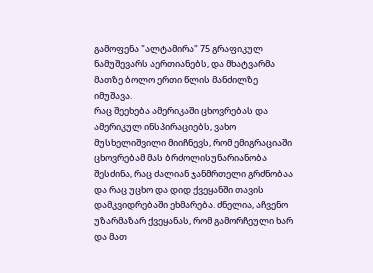გამოფენა "ალტამირა" 75 გრაფიკულ ნამუშევარს აერთიანებს, და მხატვარმა მათზე ბოლო ერთი წლის მანძილზე იმუშავა.
რაც შეეხება ამერიკაში ცხოვრებას და ამერიკულ ინსპირაციებს, ვახო მუსხელიშვილი მიიჩნევს, რომ ემიგრაციაში ცხოვრებამ მას ბრძოლისუნარიანობა შესძინა, რაც ძალიან ჯანმრთელი გრძნობაა და რაც უცხო და დიდ ქვეყანში თავის დამკვიდრებაში ეხმარება. ძნელია, აჩვენო უზარმაზარ ქვეყანას, რომ გამორჩეული ხარ და მათ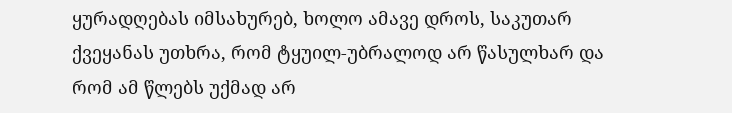ყურადღებას იმსახურებ, ხოლო ამავე დროს, საკუთარ ქვეყანას უთხრა, რომ ტყუილ-უბრალოდ არ წასულხარ და რომ ამ წლებს უქმად არ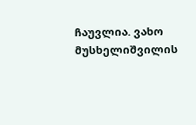ჩაუვლია. ვახო მუსხელიშვილის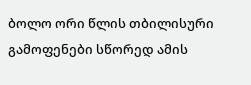ბოლო ორი წლის თბილისური გამოფენები სწორედ ამის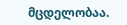მცდელობაა.